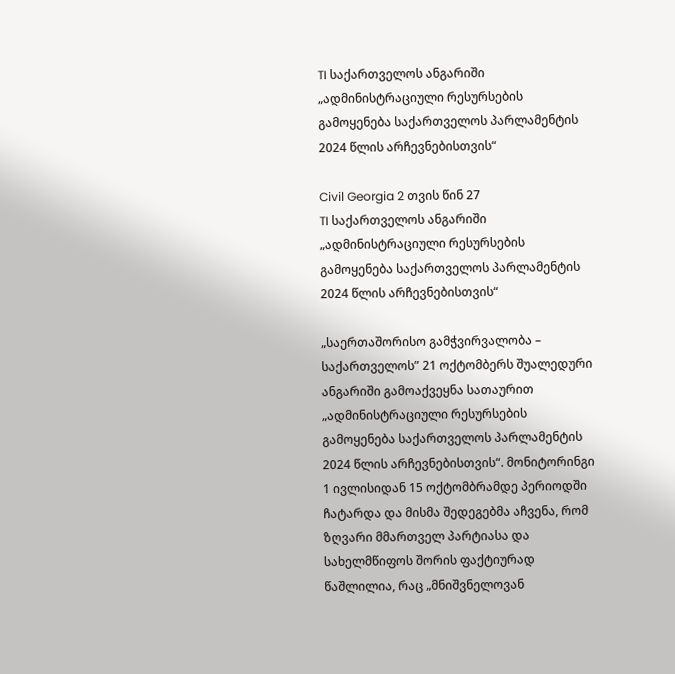TI საქართველოს ანგარიში „ადმინისტრაციული რესურსების გამოყენება საქართველოს პარლამენტის 2024 წლის არჩევნებისთვის“

Civil Georgia 2 თვის წინ 27
TI საქართველოს ანგარიში „ადმინისტრაციული რესურსების გამოყენება საქართველოს პარლამენტის 2024 წლის არჩევნებისთვის“

„საერთაშორისო გამჭვირვალობა – საქართველოს” 21 ოქტომბერს შუალედური ანგარიში გამოაქვეყნა სათაურით „ადმინისტრაციული რესურსების გამოყენება საქართველოს პარლამენტის 2024 წლის არჩევნებისთვის“. მონიტორინგი 1 ივლისიდან 15 ოქტომბრამდე პერიოდში ჩატარდა და მისმა შედეგებმა აჩვენა, რომ ზღვარი მმართველ პარტიასა და სახელმწიფოს შორის ფაქტიურად წაშლილია, რაც „მნიშვნელოვან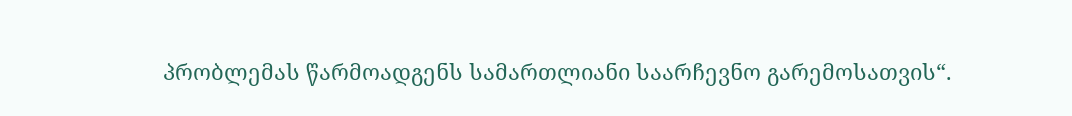პრობლემას წარმოადგენს სამართლიანი საარჩევნო გარემოსათვის“.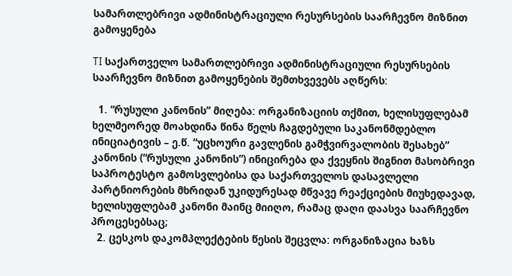სამართლებრივი ადმინისტრაციული რესურსების საარჩევნო მიზნით გამოყენება

TI საქართველო სამართლებრივი ადმინისტრაციული რესურსების საარჩევნო მიზნით გამოყენების შემთხვევებს აღწერს:

  1. “რუსული კანონის” მიღება: ორგანიზაციის თქმით, ხელისუფლებამ ხელმეორედ მოახდინა წინა წელს ჩაგდებული საკანონმდებლო ინიციატივის – ე.წ. “უცხოური გავლენის გამჭვირვალობის შესახებ” კანონის (“რუსული კანონის”) ინიცირება და ქვეყნის შიგნით მასობრივი საპროტესტო გამოსვლებისა და საქართველოს დასავლელი პარტნიორების მხრიდან უკიდურესად მწვავე რეაქციების მიუხედავად, ხელისუფლებამ კანონი მაინც მიიღო, რამაც დაღი დაასვა საარჩევნო პროცესებსაც;
  2. ცესკოს დაკომპლექტების წესის შეცვლა: ორგანიზაცია ხაზს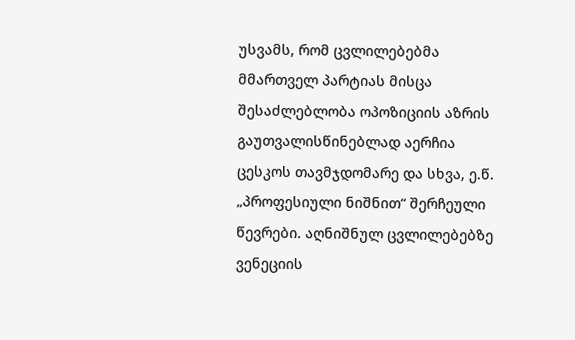უსვამს, რომ ცვლილებებმა მმართველ პარტიას მისცა შესაძლებლობა ოპოზიციის აზრის გაუთვალისწინებლად აერჩია ცესკოს თავმჯდომარე და სხვა, ე.წ. „პროფესიული ნიშნით“ შერჩეული წევრები. აღნიშნულ ცვლილებებზე ვენეციის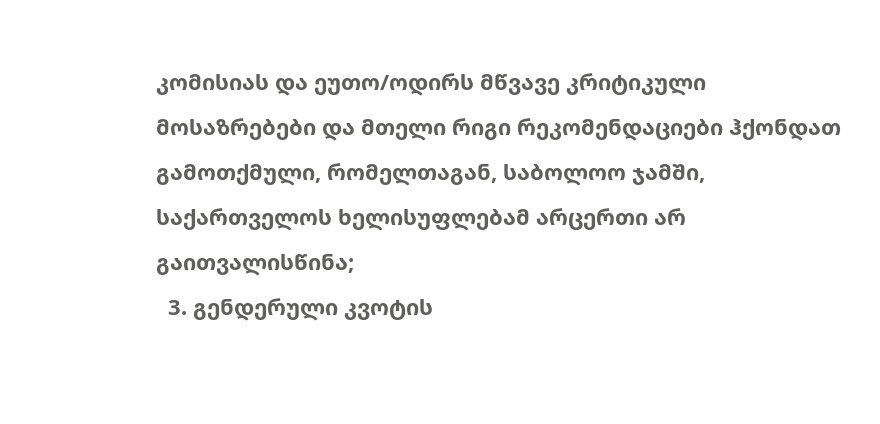კომისიას და ეუთო/ოდირს მწვავე კრიტიკული მოსაზრებები და მთელი რიგი რეკომენდაციები ჰქონდათ გამოთქმული, რომელთაგან, საბოლოო ჯამში, საქართველოს ხელისუფლებამ არცერთი არ გაითვალისწინა;
  3. გენდერული კვოტის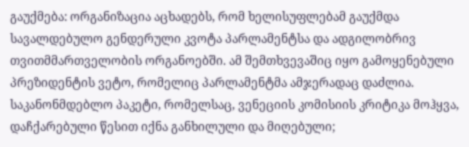გაუქმება: ორგანიზაცია აცხადებს, რომ ხელისუფლებამ გაუქმდა სავალდებულო გენდერული კვოტა პარლამენტსა და ადგილობრივ თვითმმართველობის ორგანოებში. ამ შემთხვევაშიც იყო გამოყენებული პრეზიდენტის ვეტო, რომელიც პარლამენტმა ამჯერადაც დაძლია. საკანონმდებლო პაკეტი, რომელსაც, ვენეციის კომისიის კრიტიკა მოჰყვა, დაჩქარებული წესით იქნა განხილული და მიღებული;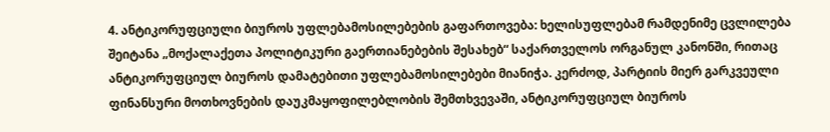4. ანტიკორუფციული ბიუროს უფლებამოსილებების გაფართოვება: ხელისუფლებამ რამდენიმე ცვლილება შეიტანა „მოქალაქეთა პოლიტიკური გაერთიანებების შესახებ“ საქართველოს ორგანულ კანონში, რითაც ანტიკორუფციულ ბიუროს დამატებითი უფლებამოსილებები მიანიჭა. კერძოდ, პარტიის მიერ გარკვეული ფინანსური მოთხოვნების დაუკმაყოფილებლობის შემთხვევაში, ანტიკორუფციულ ბიუროს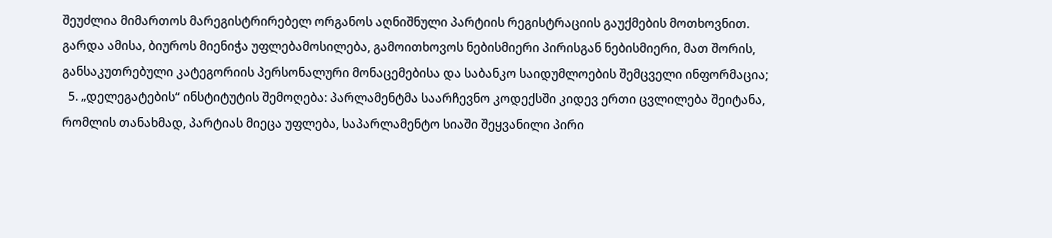შეუძლია მიმართოს მარეგისტრირებელ ორგანოს აღნიშნული პარტიის რეგისტრაციის გაუქმების მოთხოვნით. გარდა ამისა, ბიუროს მიენიჭა უფლებამოსილება, გამოითხოვოს ნებისმიერი პირისგან ნებისმიერი, მათ შორის, განსაკუთრებული კატეგორიის პერსონალური მონაცემებისა და საბანკო საიდუმლოების შემცველი ინფორმაცია;
  5. „დელეგატების“ ინსტიტუტის შემოღება: პარლამენტმა საარჩევნო კოდექსში კიდევ ერთი ცვლილება შეიტანა, რომლის თანახმად, პარტიას მიეცა უფლება, საპარლამენტო სიაში შეყვანილი პირი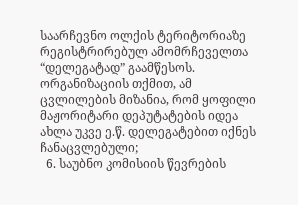საარჩევნო ოლქის ტერიტორიაზე რეგისტრირებულ ამომრჩეველთა “დელეგატად” გაამწესოს. ორგანიზაციის თქმით, ამ ცვლილების მიზანია, რომ ყოფილი მაჟორიტარი დეპუტატების იდეა ახლა უკვე ე.წ. დელეგატებით იქნეს ჩანაცვლებული;
  6. საუბნო კომისიის წევრების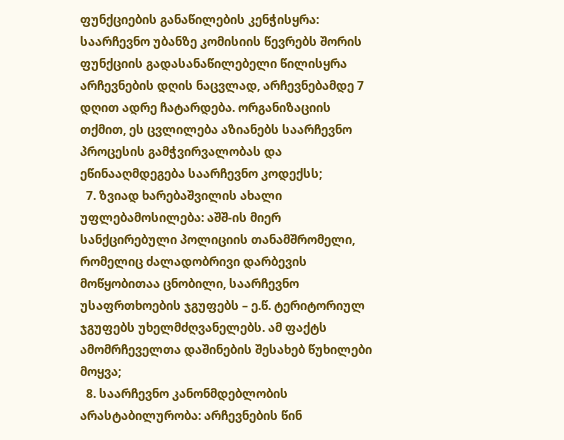ფუნქციების განაწილების კენჭისყრა: საარჩევნო უბანზე კომისიის წევრებს შორის ფუნქციის გადასანაწილებელი წილისყრა არჩევნების დღის ნაცვლად, არჩევნებამდე 7 დღით ადრე ჩატარდება. ორგანიზაციის თქმით, ეს ცვლილება აზიანებს საარჩევნო პროცესის გამჭვირვალობას და ეწინააღმდეგება საარჩევნო კოდექსს;
  7. ზვიად ხარებაშვილის ახალი უფლებამოსილება: აშშ-ის მიერ სანქცირებული პოლიციის თანამშრომელი, რომელიც ძალადობრივი დარბევის მოწყობითაა ცნობილი, საარჩევნო უსაფრთხოების ჯგუფებს – ე.წ. ტერიტორიულ ჯგუფებს უხელმძღვანელებს. ამ ფაქტს ამომრჩეველთა დაშინების შესახებ წუხილები მოყვა;
  8. საარჩევნო კანონმდებლობის არასტაბილურობა: არჩევნების წინ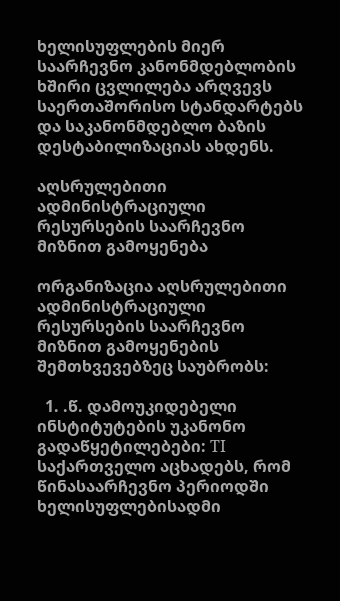ხელისუფლების მიერ საარჩევნო კანონმდებლობის  ხშირი ცვლილება არღვევს საერთაშორისო სტანდარტებს და საკანონმდებლო ბაზის დესტაბილიზაციას ახდენს.

აღსრულებითი ადმინისტრაციული რესურსების საარჩევნო მიზნით გამოყენება

ორგანიზაცია აღსრულებითი ადმინისტრაციული რესურსების საარჩევნო მიზნით გამოყენების შემთხვევებზეც საუბრობს:

  1. .წ. დამოუკიდებელი ინსტიტუტების უკანონო გადაწყეტილებები: TI საქართველო აცხადებს, რომ წინასაარჩევნო პერიოდში ხელისუფლებისადმი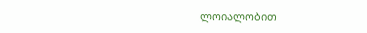ლოიალობით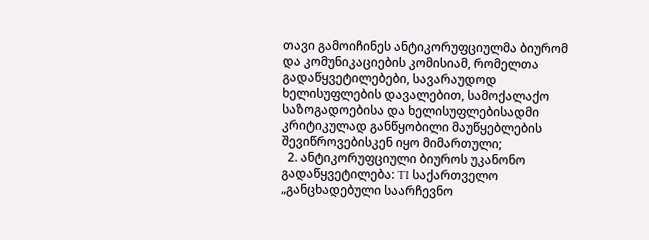თავი გამოიჩინეს ანტიკორუფციულმა ბიურომ და კომუნიკაციების კომისიამ, რომელთა გადაწყვეტილებები, სავარაუდოდ ხელისუფლების დავალებით, სამოქალაქო საზოგადოებისა და ხელისუფლებისადმი კრიტიკულად განწყობილი მაუწყებლების შევიწროვებისკენ იყო მიმართული;
  2. ანტიკორუფციული ბიუროს უკანონო გადაწყვეტილება: TI საქართველო „განცხადებული საარჩევნო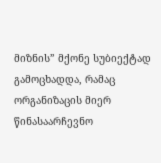მიზნის” მქონე სუბიექტად გამოცხადდა, რამაც ორგანიზაცის მიერ წინასაარჩევნო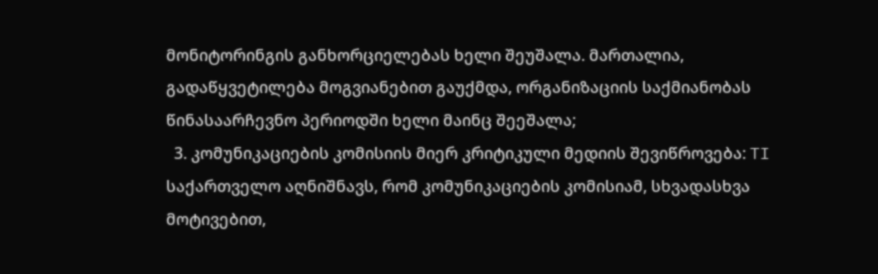მონიტორინგის განხორციელებას ხელი შეუშალა. მართალია, გადაწყვეტილება მოგვიანებით გაუქმდა, ორგანიზაციის საქმიანობას წინასაარჩევნო პერიოდში ხელი მაინც შეეშალა;
  3. კომუნიკაციების კომისიის მიერ კრიტიკული მედიის შევიწროვება: TI საქართველო აღნიშნავს, რომ კომუნიკაციების კომისიამ, სხვადასხვა მოტივებით,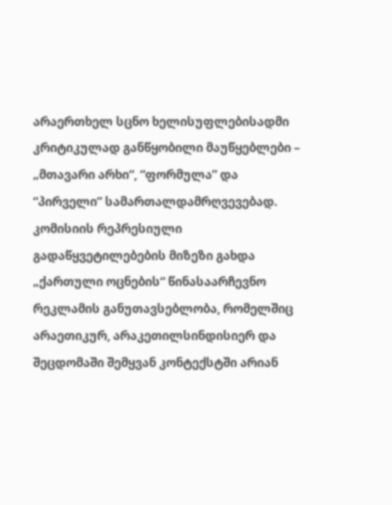არაერთხელ სცნო ხელისუფლებისადმი კრიტიკულად განწყობილი მაუწყებლები – „მთავარი არხი“, “ფორმულა” და “პირველი” სამართალდამრღვევებად. კომისიის რეპრესიული გადაწყვეტილებების მიზეზი გახდა „ქართული ოცნების“ წინასაარჩევნო რეკლამის განუთავსებლობა, რომელშიც არაეთიკურ, არაკეთილსინდისიერ და შეცდომაში შემყვან კონტექსტში არიან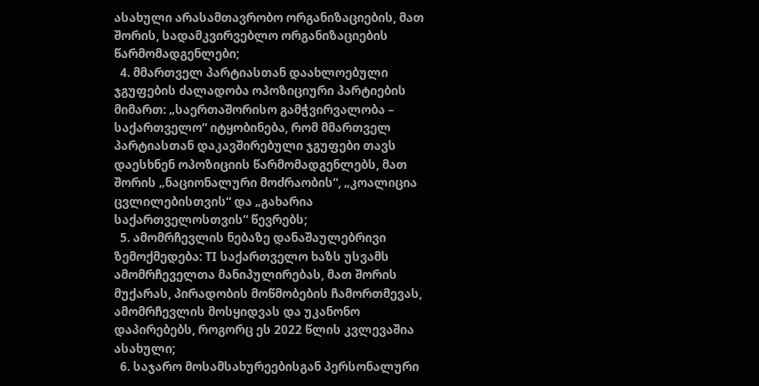ასახული არასამთავრობო ორგანიზაციების, მათ შორის, სადამკვირვებლო ორგანიზაციების წარმომადგენლები;
  4. მმართველ პარტიასთან დაახლოებული ჯგუფების ძალადობა ოპოზიციური პარტიების მიმართ: „საერთაშორისო გამჭვირვალობა – საქართველო“ იტყობინება, რომ მმართველ პარტიასთან დაკავშირებული ჯგუფები თავს დაესხნენ ოპოზიციის წარმომადგენლებს, მათ შორის „ნაციონალური მოძრაობის“, „კოალიცია ცვლილებისთვის“ და „გახარია საქართველოსთვის“ წევრებს;
  5. ამომრჩევლის ნებაზე დანაშაულებრივი ზემოქმედება: TI საქართველო ხაზს უსვამს ამომრჩეველთა მანიპულირებას, მათ შორის მუქარას, პირადობის მოწმობების ჩამორთმევას, ამომრჩევლის მოსყიდვას და უკანონო დაპირებებს, როგორც ეს 2022 წლის კვლევაშია ასახული;
  6. საჯარო მოსამსახურეებისგან პერსონალური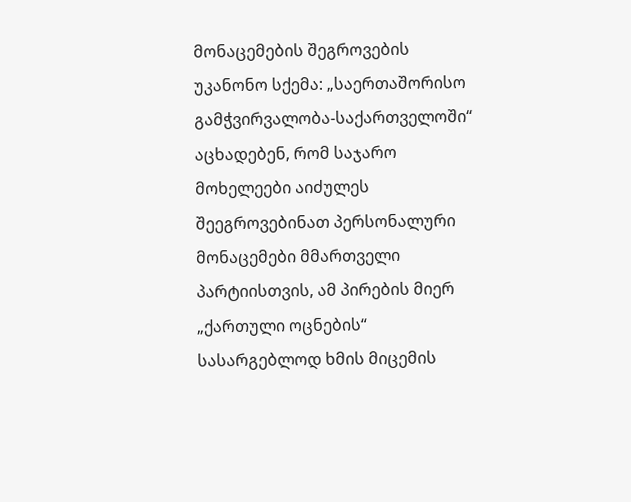მონაცემების შეგროვების უკანონო სქემა: „საერთაშორისო გამჭვირვალობა-საქართველოში“ აცხადებენ, რომ საჯარო მოხელეები აიძულეს შეეგროვებინათ პერსონალური მონაცემები მმართველი პარტიისთვის, ამ პირების მიერ „ქართული ოცნების“ სასარგებლოდ ხმის მიცემის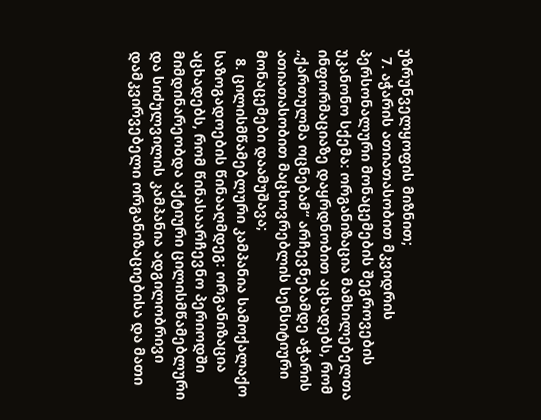უზრუნველყოფის მიზნით;
  7. აჭარის ათიათასობით მკვიდრის პერსონალური მონაცემების შეგროვების უკანონო სქემა: ორგანიზაცია მამხილებელთა ინფორმაციაზე დაყრდნობით აცხადებს, რომ „ქართულმა ოცნებამ“ არჩევნებამდე აჭარის ათიათასობით მაცხოვრებლის სენსიტიური მონაცემები დაამუშავა;
  8. ცილისმწამებლური კამპანია სამოქალაქო საზოგადოების წინააღმდეგ: ორგანიზაცია აცხადებს, რომ წინასაარჩევნო პერიოდში მიმდინარეობდა აქტიური ცილისმწამებლური და სიძულვილის კამპანია ადგილობრივი დამკვირვებელი ორგანიზაციებისა და მათი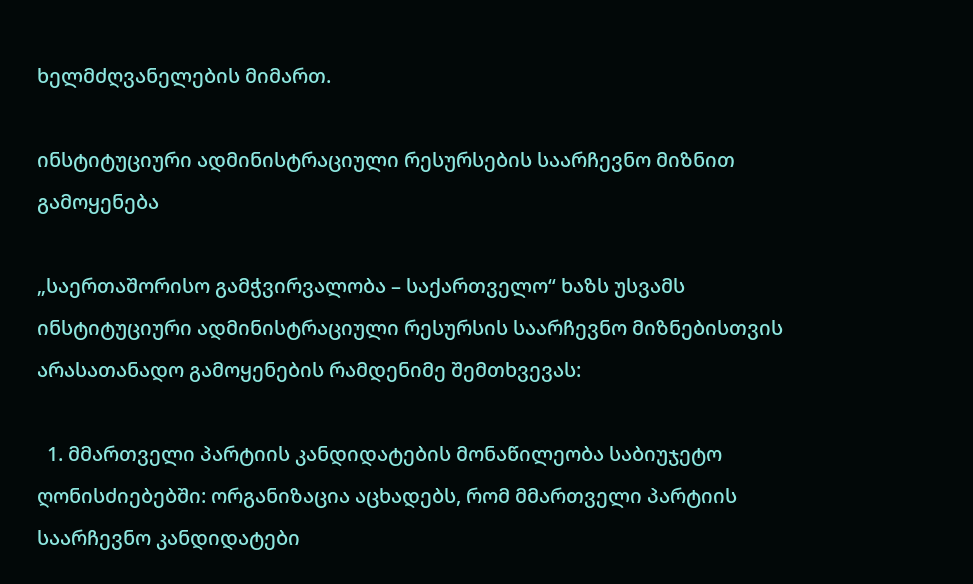ხელმძღვანელების მიმართ.

ინსტიტუციური ადმინისტრაციული რესურსების საარჩევნო მიზნით გამოყენება

„საერთაშორისო გამჭვირვალობა – საქართველო“ ხაზს უსვამს ინსტიტუციური ადმინისტრაციული რესურსის საარჩევნო მიზნებისთვის არასათანადო გამოყენების რამდენიმე შემთხვევას:

  1. მმართველი პარტიის კანდიდატების მონაწილეობა საბიუჯეტო ღონისძიებებში: ორგანიზაცია აცხადებს, რომ მმართველი პარტიის საარჩევნო კანდიდატები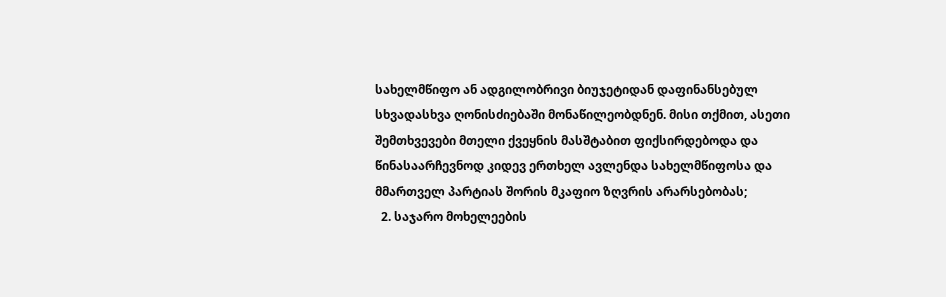სახელმწიფო ან ადგილობრივი ბიუჯეტიდან დაფინანსებულ სხვადასხვა ღონისძიებაში მონაწილეობდნენ. მისი თქმით, ასეთი შემთხვევები მთელი ქვეყნის მასშტაბით ფიქსირდებოდა და წინასაარჩევნოდ კიდევ ერთხელ ავლენდა სახელმწიფოსა და მმართველ პარტიას შორის მკაფიო ზღვრის არარსებობას;
  2. საჯარო მოხელეების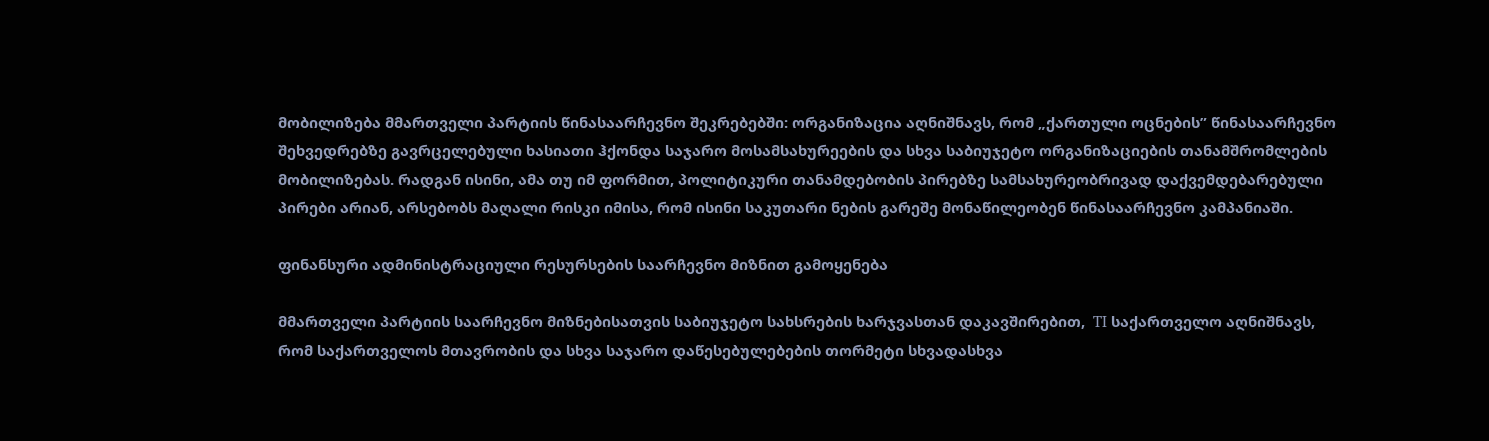მობილიზება მმართველი პარტიის წინასაარჩევნო შეკრებებში: ორგანიზაცია აღნიშნავს, რომ „ქართული ოცნების” წინასაარჩევნო შეხვედრებზე გავრცელებული ხასიათი ჰქონდა საჯარო მოსამსახურეების და სხვა საბიუჯეტო ორგანიზაციების თანამშრომლების მობილიზებას. რადგან ისინი, ამა თუ იმ ფორმით, პოლიტიკური თანამდებობის პირებზე სამსახურეობრივად დაქვემდებარებული პირები არიან, არსებობს მაღალი რისკი იმისა, რომ ისინი საკუთარი ნების გარეშე მონაწილეობენ წინასაარჩევნო კამპანიაში.

ფინანსური ადმინისტრაციული რესურსების საარჩევნო მიზნით გამოყენება

მმართველი პარტიის საარჩევნო მიზნებისათვის საბიუჯეტო სახსრების ხარჯვასთან დაკავშირებით,  TI საქართველო აღნიშნავს, რომ საქართველოს მთავრობის და სხვა საჯარო დაწესებულებების თორმეტი სხვადასხვა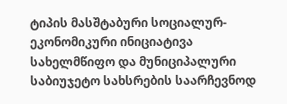ტიპის მასშტაბური სოციალურ-ეკონომიკური ინიციატივა სახელმწიფო და მუნიციპალური საბიუჯეტო სახსრების საარჩევნოდ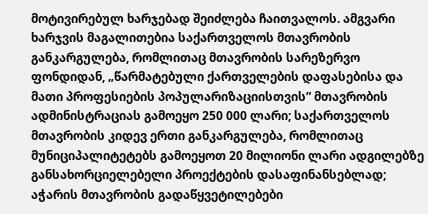მოტივირებულ ხარჯებად შეიძლება ჩაითვალოს. ამგვარი ხარჯვის მაგალითებია საქართველოს მთავრობის განკარგულება, რომლითაც მთავრობის სარეზერვო ფონდიდან, „წარმატებული ქართველების დაფასებისა და მათი პროფესიების პოპულარიზაციისთვის” მთავრობის ადმინისტრაციას გამოეყო 250 000 ლარი; საქართველოს მთავრობის კიდევ ერთი განკარგულება, რომლითაც მუნიციპალიტეტებს გამოეყოთ 20 მილიონი ლარი ადგილებზე განსახორციელებელი პროექტების დასაფინანსებლად; აჭარის მთავრობის გადაწყვეტილებები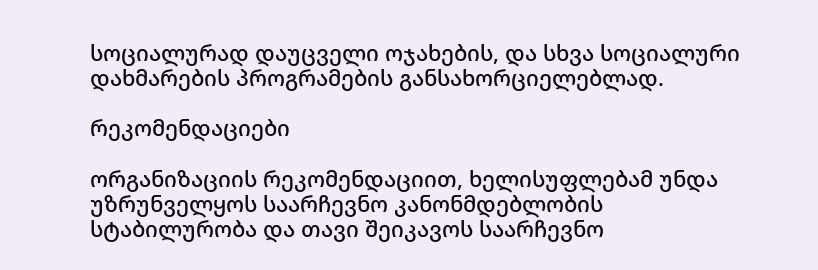სოციალურად დაუცველი ოჯახების, და სხვა სოციალური დახმარების პროგრამების განსახორციელებლად.

რეკომენდაციები

ორგანიზაციის რეკომენდაციით, ხელისუფლებამ უნდა უზრუნველყოს საარჩევნო კანონმდებლობის სტაბილურობა და თავი შეიკავოს საარჩევნო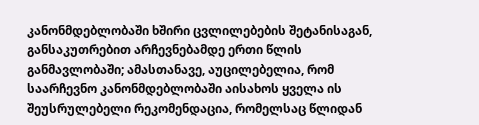კანონმდებლობაში ხშირი ცვლილებების შეტანისაგან, განსაკუთრებით არჩევნებამდე ერთი წლის განმავლობაში; ამასთანავე, აუცილებელია, რომ საარჩევნო კანონმდებლობაში აისახოს ყველა ის შეუსრულებელი რეკომენდაცია, რომელსაც წლიდან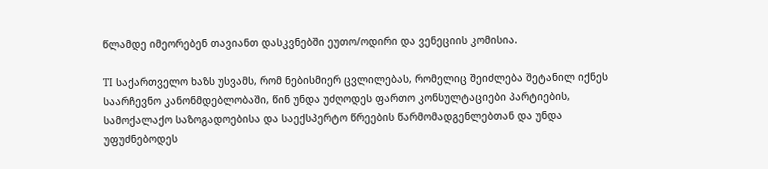წლამდე იმეორებენ თავიანთ დასკვნებში ეუთო/ოდირი და ვენეციის კომისია.

TI საქართველო ხაზს უსვამს, რომ ნებისმიერ ცვლილებას, რომელიც შეიძლება შეტანილ იქნეს საარჩევნო კანონმდებლობაში, წინ უნდა უძღოდეს ფართო კონსულტაციები პარტიების, სამოქალაქო საზოგადოებისა და საექსპერტო წრეების წარმომადგენლებთან და უნდა უფუძნებოდეს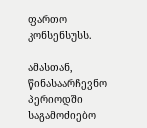ფართო კონსენსუსს.

ამასთან, წინასაარჩევნო პერიოდში საგამოძიებო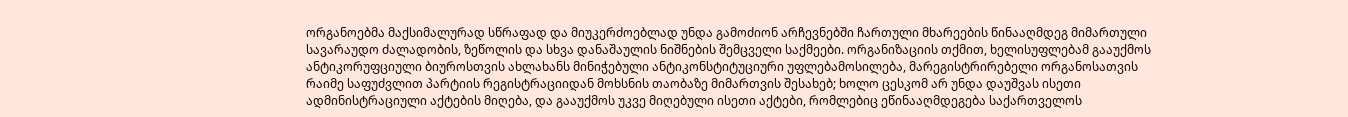ორგანოებმა მაქსიმალურად სწრაფად და მიუკერძოებლად უნდა გამოძიონ არჩევნებში ჩართული მხარეების წინააღმდეგ მიმართული სავარაუდო ძალადობის, ზეწოლის და სხვა დანაშაულის ნიშნების შემცველი საქმეები. ორგანიზაციის თქმით, ხელისუფლებამ გააუქმოს ანტიკორუფციული ბიუროსთვის ახლახანს მინიჭებული ანტიკონსტიტუციური უფლებამოსილება, მარეგისტრირებელი ორგანოსათვის რაიმე საფუძვლით პარტიის რეგისტრაციიდან მოხსნის თაობაზე მიმართვის შესახებ; ხოლო ცესკომ არ უნდა დაუშვას ისეთი ადმინისტრაციული აქტების მიღება, და გააუქმოს უკვე მიღებული ისეთი აქტები, რომლებიც ეწინააღმდეგება საქართველოს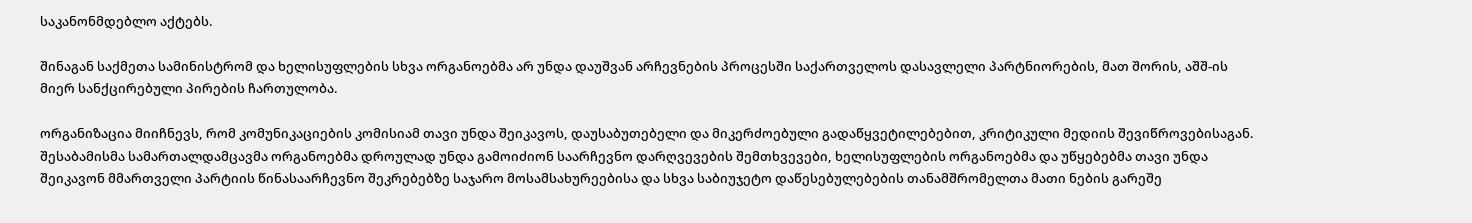საკანონმდებლო აქტებს.

შინაგან საქმეთა სამინისტრომ და ხელისუფლების სხვა ორგანოებმა არ უნდა დაუშვან არჩევნების პროცესში საქართველოს დასავლელი პარტნიორების, მათ შორის, აშშ-ის მიერ სანქცირებული პირების ჩართულობა.

ორგანიზაცია მიიჩნევს, რომ კომუნიკაციების კომისიამ თავი უნდა შეიკავოს, დაუსაბუთებელი და მიკერძოებული გადაწყვეტილებებით, კრიტიკული მედიის შევიწროვებისაგან. შესაბამისმა სამართალდამცავმა ორგანოებმა დროულად უნდა გამოიძიონ საარჩევნო დარღვევების შემთხვევები, ხელისუფლების ორგანოებმა და უწყებებმა თავი უნდა შეიკავონ მმართველი პარტიის წინასაარჩევნო შეკრებებზე საჯარო მოსამსახურეებისა და სხვა საბიუჯეტო დაწესებულებების თანამშრომელთა მათი ნების გარეშე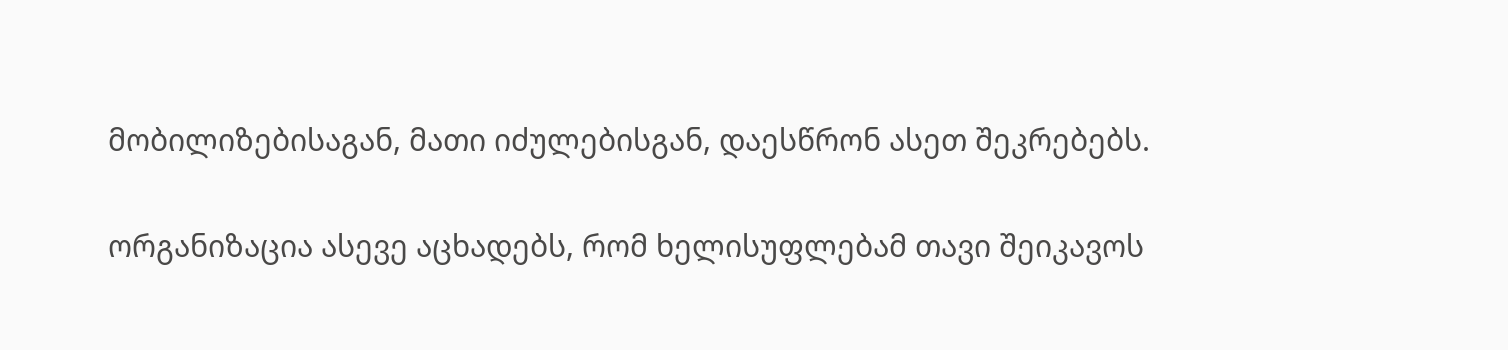მობილიზებისაგან, მათი იძულებისგან, დაესწრონ ასეთ შეკრებებს.

ორგანიზაცია ასევე აცხადებს, რომ ხელისუფლებამ თავი შეიკავოს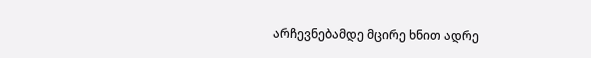არჩევნებამდე მცირე ხნით ადრე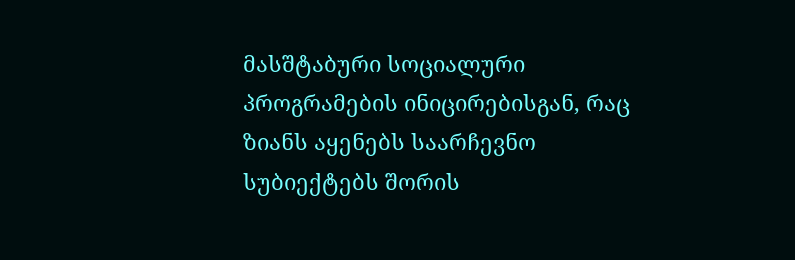მასშტაბური სოციალური პროგრამების ინიცირებისგან, რაც ზიანს აყენებს საარჩევნო სუბიექტებს შორის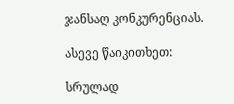ჯანსაღ კონკურენციას.

ასევე წაიკითხეთ:

სრულად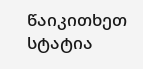წაიკითხეთ სტატია